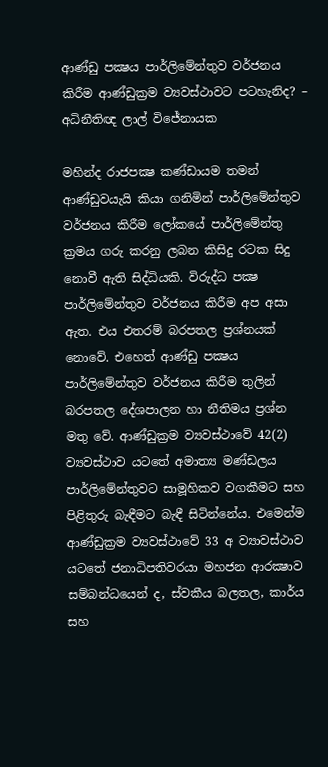ආණ්ඩු පක්‍ෂය පාර්ලිමේන්තුව වර්ජනය කිරීම ආණ්ඩුක්‍රම ව්‍යවස්ථාවට පටහැනිද? – අධිනීතිඥ ලාල් විජේනායක

මහින්ද රාජපක්‍ෂ කණ්ඩායම තමන් ආණ්ඩුවයැයි කියා ගනිමින් පාර්ලිමේන්තුව වර්ජනය කිරීම ලෝකයේ පාර්ලිමේන්තු ක්‍රමය ගරු කරනු ලබන කිසිදු රටක සිදු නොවී ඇති සිද්ධියකි. විරුද්ධ පක්‍ෂ පාර්ලිමේන්තුව වර්ජනය කිරීම අප අසා ඇත. එය එතරම් බරපතල ප්‍රශ්නයක් නොවේ. එහෙත් ආණ්ඩු පක්‍ෂය පාර්ලිමේන්තුව වර්ජනය කිරීම තුලින් බරපතල දේශපාලන හා නීතිමය ප්‍රශ්න මතු වේ. ආණ්ඩුක්‍රම ව්‍යවස්ථාවේ 42(2) ව්‍යවස්ථාව යටතේ අමාත්‍ය මණ්ඩලය පාර්ලිමේන්තුවට සාමූහිකව වගකීමට සහ පිළිතුරු බැඳීමට බැඳී සිටින්නේය. එමෙන්ම ආණ්ඩුක්‍රම ව්‍යවස්ථාවේ 33 අ ව්‍යාවස්ථාව යටතේ ජනාධිපතිවරයා මහජන ආරක්‍ෂාව සම්බන්ධයෙන් ද, ස්වකීය බලතල, කාර්ය සහ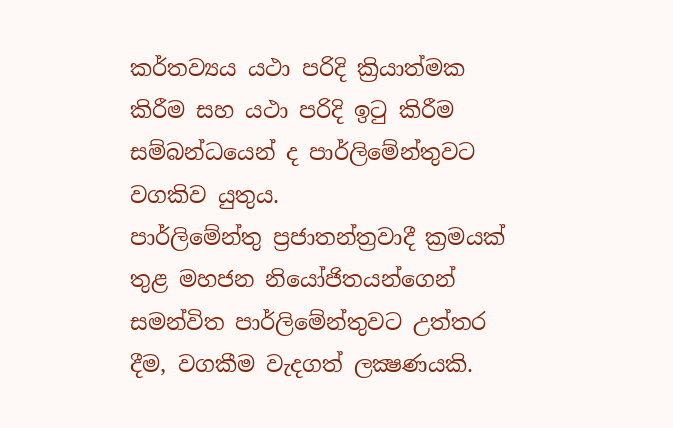කර්තව්‍යය යථා පරිදි ක්‍රියාත්මක කිරීම සහ යථා පරිදි ඉටු කිරීම සම්බන්ධයෙන් ද පාර්ලිමේන්තුවට වගකිව යුතුය.
පාර්ලිමේන්තු ප්‍රජාතන්ත්‍රවාදී ක්‍රමයක් තුළ මහජන නියෝජිතයන්ගෙන් සමන්විත පාර්ලිමේන්තුවට උත්තර දීම, වගකීම වැදගත් ලක්‍ෂණයකි.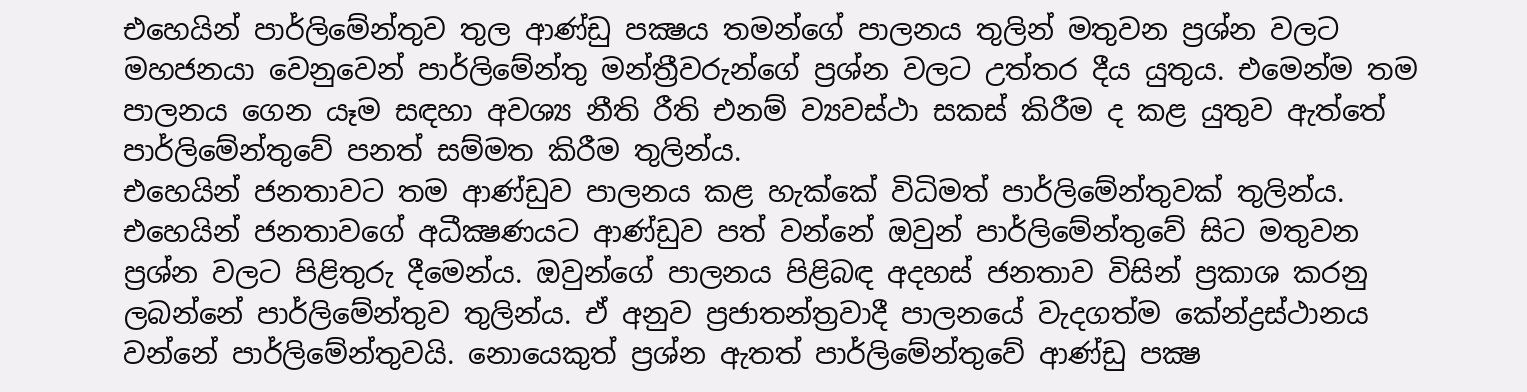එහෙයින් පාර්ලිමේන්තුව තුල ආණ්ඩු පක්‍ෂය තමන්ගේ පාලනය තුලින් මතුවන ප්‍රශ්න වලට මහජනයා වෙනුවෙන් පාර්ලිමේන්තු මන්ත්‍රීවරුන්ගේ ප්‍රශ්න වලට උත්තර දීය යුතුය. එමෙන්ම තම පාලනය ගෙන යෑම සඳහා අවශ්‍ය නීති රීති එනම් ව්‍යවස්ථා සකස් කිරීම ද කළ යුතුව ඇත්තේ පාර්ලිමේන්තුවේ පනත් සම්මත කිරීම තුලින්ය.
එහෙයින් ජනතාවට තම ආණ්ඩුව පාලනය කළ හැක්කේ විධිමත් පාර්ලිමේන්තුවක් තුලින්ය. එහෙයින් ජනතාවගේ අධීක්‍ෂණයට ආණ්ඩුව පත් වන්නේ ඔවුන් පාර්ලිමේන්තුවේ සිට මතුවන ප්‍රශ්න වලට පිළිතුරු දීමෙන්ය. ඔවුන්ගේ පාලනය පිළිබඳ අදහස් ජනතාව විසින් ප්‍රකාශ කරනු ලබන්නේ පාර්ලිමේන්තුව තුලින්ය. ඒ අනුව ප්‍රජාතන්ත්‍රවාදී පාලනයේ වැදගත්ම කේන්ද්‍රස්ථානය වන්නේ පාර්ලිමේන්තුවයි. නොයෙකුත් ප්‍රශ්න ඇතත් පාර්ලිමේන්තුවේ ආණ්ඩු පක්‍ෂ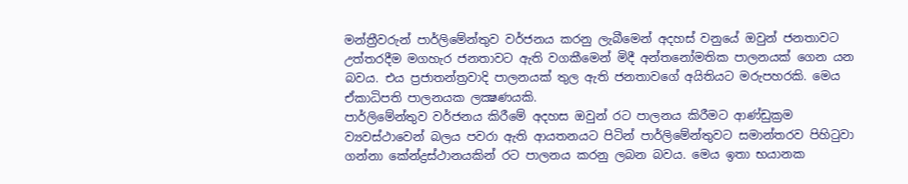මන්ත්‍රීවරුන් පාර්ලිමේන්තුව වර්ජනය කරනු ලැබීමෙන් අදහස් වනුයේ ඔවුන් ජනතාවට උත්තරදීම මගහැර ජනතාවට ඇති වගකීමෙන් මිදී අන්තනෝමතික පාලනයක් ගෙන යන බවය. එය ප්‍රජාතන්ත්‍රවාදි පාලනයක් තුල ඇති ජනතාවගේ අයිතියට මරුපහරකි. මෙය ඒකාධිපති පාලනයක ලක්‍ෂණයකි.
පාර්ලිමේන්තුව වර්ජනය කිරීමේ අදහස ඔවුන් රට පාලනය කිරීමට ආණ්ඩුක්‍රම ව්‍යවස්ථාවෙන් බලය පවරා ඇති ආයතනයට පිටින් පාර්ලිමේන්තුවට සමාන්තරව පිහිටුවා ගන්නා කේන්ද්‍රස්ථානයකින් රට පාලනය කරනු ලබන බවය. මෙය ඉතා භයානක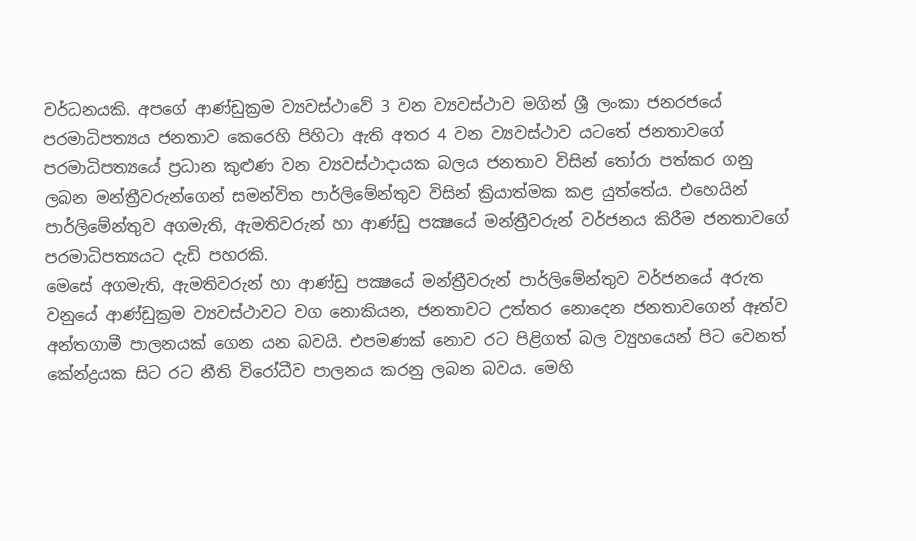වර්ධනයකි. අපගේ ආණ්ඩුක්‍රම ව්‍යවස්ථාවේ 3 වන ව්‍යවස්ථාව මගින් ශ්‍රී ලංකා ජනරජයේ පරමාධිපත්‍යය ජනතාව කෙරෙහි පිහිටා ඇති අතර 4 වන ව්‍යවස්ථාව යටතේ ජනතාවගේ පරමාධිපත්‍යයේ ප්‍රධාන කුළුණ වන ව්‍යවස්ථාදායක බලය ජනතාව විසින් තෝරා පත්කර ගනු ලබන මන්ත්‍රීවරුන්ගෙන් සමන්විත පාර්ලිමේන්තුව විසින් ක්‍රියාත්මක කළ යුත්තේය. එහෙයින් පාර්ලිමේන්තුව අගමැති, ඇමතිවරුන් හා ආණ්ඩු පක්‍ෂයේ මන්ත්‍රීවරුන් වර්ජනය කිරීම ජනතාවගේ පරමාධිපත්‍යයට දැඩි පහරකි.
මෙසේ අගමැති, ඇමතිවරුන් හා ආණ්ඩු පක්‍ෂයේ මන්ත්‍රීවරුන් පාර්ලිමේන්තුව වර්ජනයේ අරුත වනුයේ ආණ්ඩුක්‍රම ව්‍යවස්ථාවට වග නොකියන, ජනතාවට උත්තර නොදෙන ජනතාවගෙන් ඈත්ව අන්තගාමී පාලනයක් ගෙන යන බවයි. එපමණක් නොව රට පිළිගත් බල ව්‍යුහයෙන් පිට වෙනත් කේන්ද්‍රයක සිට රට නීති විරෝධීව පාලනය කරනු ලබන බවය. මෙහි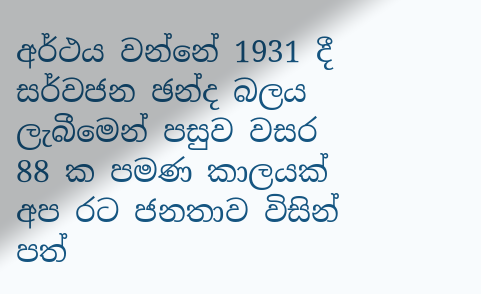අර්ථය වන්නේ 1931 දී සර්වජන ඡන්ද බලය ලැබීමෙන් පසුව වසර 88 ක පමණ කාලයක් අප රට ජනතාව විසින් පත්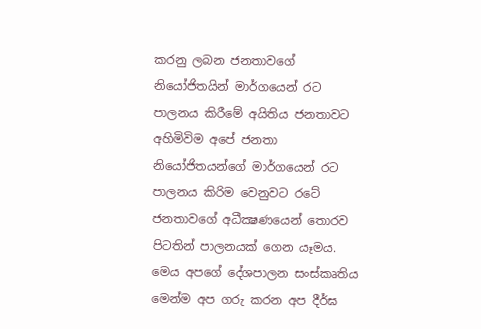කරනු ලබන ජනතාවගේ නියෝජිතයින් මාර්ගයෙන් රට පාලනය කිරීමේ අයිතිය ජනතාවට අහිමිවිම අපේ ජනතා නියෝජිතයන්ගේ මාර්ගයෙන් රට පාලනය කිරිම වෙනුවට රටේ ජනතාවගේ අධීක්‍ෂණයෙන් තොරව පිටතින් පාලනයක් ගෙන යෑමය. මෙය අපගේ දේශපාලන සංස්කෘතිය මෙන්ම අප ගරු කරන අප දීර්ඝ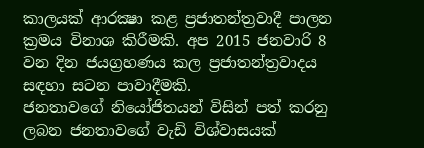කාලයක් ආරක්‍ෂා කළ ප්‍රජාතන්ත්‍රවාදී පාලන ක්‍රමය විනාශ කිරීමකි. අප 2015 ජනවාරි 8 වන දින ජයග්‍රහණය කල ප්‍රජාතන්ත්‍රවාදය සඳහා සටන පාවාදීමකි.
ජනතාවගේ නියෝජිතයන් විසින් පත් කරනු ලබන ජනතාවගේ වැඩි විශ්වාසයක්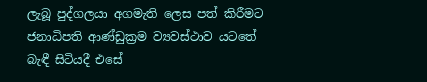ලැබූ පුද්ගලයා අගමැති ලෙස පත් කිරීමට ජනාධිපති ආණ්ඩුක්‍රම ව්‍යවස්ථාව යටතේ බැඳී සිටියදී එසේ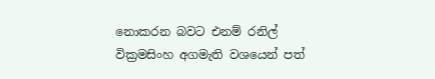නොකරන බවට එනම් රනිල් වික්‍රමසිංහ අගමැති වශයෙන් පත්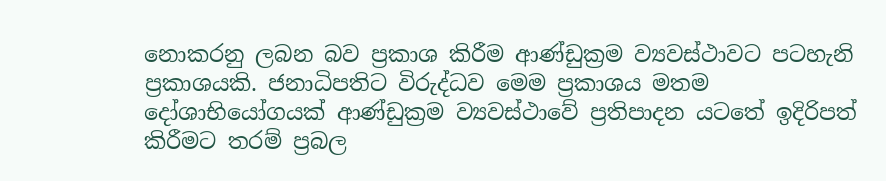නොකරනු ලබන බව ප්‍රකාශ කිරීම ආණ්ඩුක්‍රම ව්‍යවස්ථාවට පටහැනි ප්‍රකාශයකි. ජනාධිපතිට විරුද්ධව මෙම ප්‍රකාශය මතම දෝශාභියෝගයක් ආණ්ඩුක්‍රම ව්‍යවස්ථාවේ ප්‍රතිපාදන යටතේ ඉදිරිපත් කිරීමට තරම් ප්‍රබල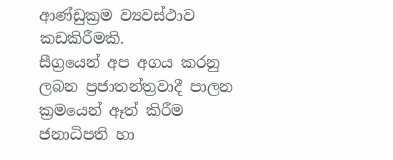ආණ්ඩුක්‍රම ව්‍යවස්ථාව කඩකිරීමකි.
සීග්‍රයෙන් අප අගය කරනු ලබන ප්‍රජාතන්ත්‍රවාදී පාලන ක්‍රමයෙන් ඈත් කිරීම ජනාධිපති හා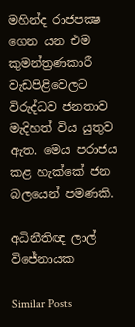මහින්ද රාජපක්‍ෂ ගෙන යන එම කුමන්ත්‍රණකාරී වැඩපිළිවෙලට විරුද්ධව ජනතාව මැදිහත් විය යුතුව ඇත. මෙය පරාජය කළ හැක්කේ ජන බලයෙන් පමණකි.

අධිනීතිඥ ලාල් විජේනායක

Similar Posts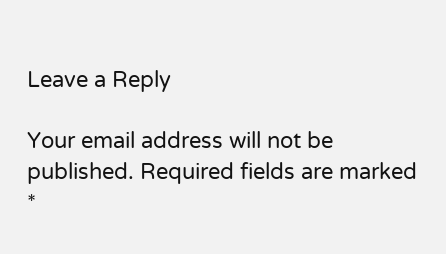Leave a Reply

Your email address will not be published. Required fields are marked *